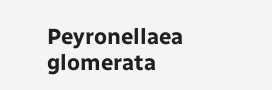Peyronellaea glomerata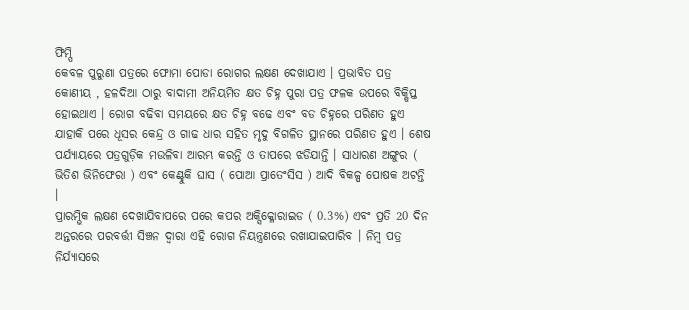ଫିମ୍ପି
କେବଳ ପୁରୁଣା ପତ୍ରରେ ଫୋମା ପୋଡା ରୋଗର ଲକ୍ଷଣ ଦେଖାଯାଏ । ପ୍ରଭାବିତ ପତ୍ର କୋଣୀୟ , ହଳଦିଆ ଠାରୁ ବାଦାମୀ ଅନିୟମିତ କ୍ଷତ ଚିହ୍ନ ପୁରା ପତ୍ର ଫଳକ ଉପରେ ବିକ୍ଷିପ୍ତ ହୋଇଥାଏ । ରୋଗ ବଢିବା ସମୟରେ କ୍ଷତ ଚିହ୍ନ ବଢେ ଏବଂ ବଡ ଚିହ୍ନରେ ପରିଣତ ହୁଏ ଯାହାକି ପରେ ଧୂସର କେନ୍ଦ୍ର ଓ ଗାଢ ଧାର ସହିତ ମୃଦୁ ବିଗଳିତ ସ୍ଥାନରେ ପରିଣତ ହୁଏ । ଶେଷ ପର୍ଯ୍ୟାୟରେ ପତ୍ରଗୁଡ଼ିକ ମଉଳିବା ଆରମ୍ଭ କରନ୍ତି ଓ ତାପରେ ଝଡିଯାନ୍ତି । ସାଧାରଣ ଅଙ୍ଗୁର ( ଭିତିଶ ଭିନିଫେରା ) ଏବଂ କେଣ୍ଟୁକି ଘାସ ( ପୋଆ ପ୍ରାତେଂସିସ ) ଆଦି ବିକଳ୍ପ ପୋଷକ ଅଟନ୍ତି ।
ପ୍ରାରମ୍ଭିକ ଲକ୍ଷଣ ଦେଖାଯିବାପରେ ପରେ କପର ଅକ୍ସିକ୍ଳୋରାଇଡ ( 0.3%) ଏବଂ ପ୍ରତି 20 ଦିନ ଅନ୍ତରରେ ପରବର୍ତ୍ତୀ ସିଞ୍ଚନ ଦ୍ଵାରା ଏହି ରୋଗ ନିୟନ୍ତ୍ରଣରେ ରଖାଯାଇପାରିବ । ନିମ୍ବ ପତ୍ର ନିର୍ଯ୍ୟାସରେ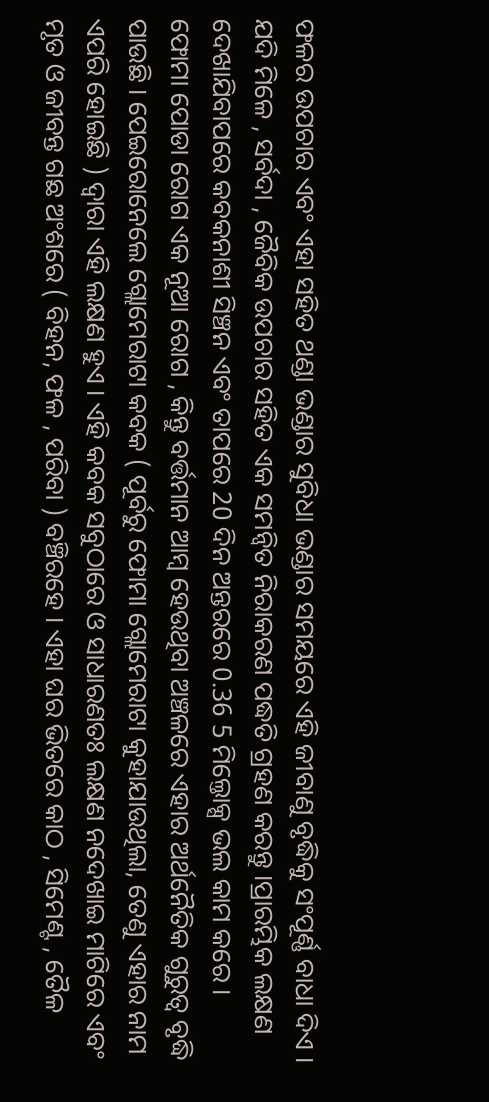ଫଳର ଉପଚାର ଏବଂ ଏହା ସହିତ ଥଣ୍ଡା ଭଣ୍ଡାର ସୁବିଧା ଭଣ୍ଡାର ସମୟରେ ଏହି ଜୀବାଣୁ ବୃଦ୍ଧିକୁ ସଂପୂର୍ଣ୍ଣ ବାଧା ଦିଏ ।
ଯଦି ମିଳେ , ସର୍ବଦା , ଜୈବିକ ଉପଚାର ସହିତ ଏକ ସମନ୍ଵିତ ନିରାକରଣ ପଦ୍ଧତି ଗ୍ରହଣ କରନ୍ତୁ ।ପ୍ରାରମ୍ଭିକ ଲକ୍ଷଣ ଦେଖାଯିବାପରେ କବକନାଶୀ ସିଞ୍ଚନ ଏବଂ ତାପରେ 20 ଦିନ ଅନ୍ତରରେ 0.36 5 ମିଲ୍ତୋକ୍ସ ଭଲ କାମ କରେ ।
ଫୋମା ପୋଡା ରୋଗ ଏକ ନୂଆ ରୋଗ , କିନ୍ତୁ ବର୍ତ୍ତମାନ ଆମ୍ବ ହେଉଥିବା ଅଞ୍ଚଳରେ ଏହାର ଅର୍ଥନୈତିକ ଗୁରୁତ୍ଵ ବୃଦ୍ଧି ପାଉଛି । ପେଇରୋନେଲେ ଗ୍ଲୋମେରାଟା କବକ ( ପୂର୍ବରୁ ଫୋମା ଗ୍ଲୋମେରାଟା କୁହାଯାଉଥିଲା, ତେଣୁ ଏହାର ନାମ ଏପରି ହୋଇଛି ) ଦ୍ଵାରା ଏହି ଲକ୍ଷଣ ହୁଏ । ଏହି କବକ ସବୁଠାରେ ଓ ସାଧାରଣତଃ ଲକ୍ଷଣ ନଦେଖାଇ ମାଟିରେ ଏବଂ ମୃତ ଓ ଜୀବନ୍ତ ଗଛ ଅଂଶରେ ( ବିହନ, ଫଳ , ପରିବା ) ବଞ୍ଚିରହେ । ଏହା ଘର ଭିତରେ କାଠ , ସିମେଣ୍ଟ , ତୈଳ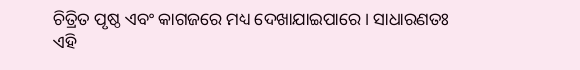ଚିତ୍ରିତ ପୃଷ୍ଠ ଏବଂ କାଗଜରେ ମଧ୍ୟ ଦେଖାଯାଇପାରେ । ସାଧାରଣତଃ ଏହି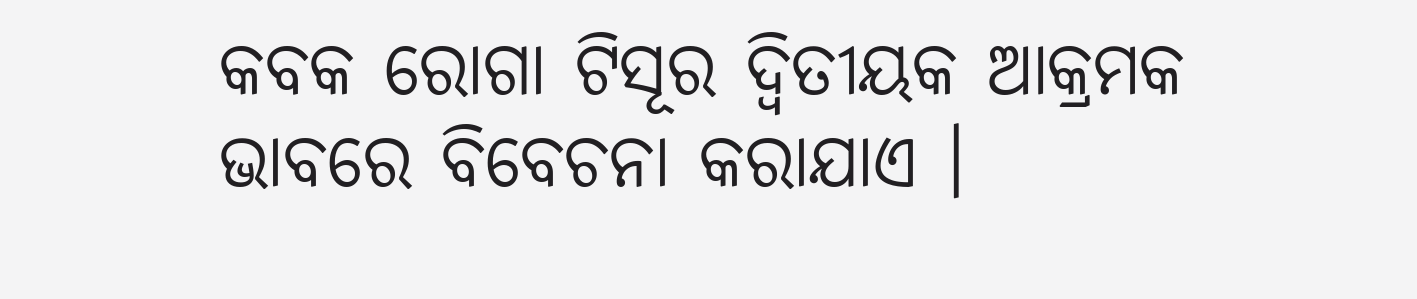କବକ ରୋଗା ଟିସୂର ଦ୍ଵିତୀୟକ ଆକ୍ରମକ ଭାବରେ ବିବେଚନା କରାଯାଏ ।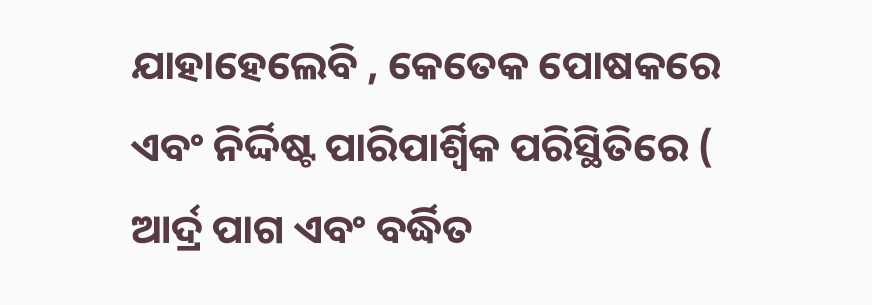ଯାହାହେଲେବି , କେତେକ ପୋଷକରେ ଏବଂ ନିର୍ଦ୍ଦିଷ୍ଟ ପାରିପାର୍ଶ୍ଵିକ ପରିସ୍ଥିତିରେ ( ଆର୍ଦ୍ର ପାଗ ଏବଂ ବର୍ଦ୍ଧିତ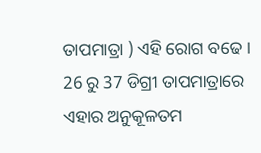ତାପମାତ୍ରା ) ଏହି ରୋଗ ବଢେ । 26 ରୁ 37 ଡିଗ୍ରୀ ତାପମାତ୍ରାରେ ଏହାର ଅନୁକୂଳତମ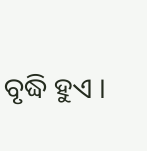ବୃଦ୍ଧି ହୁଏ ।